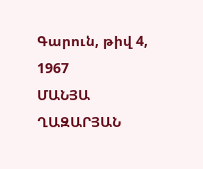Գարուն, թիվ 4, 1967
ՄԱՆՅԱ ՂԱԶԱՐՅԱՆ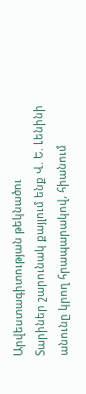Արվեստագիտության թեկնածու
Տարիներ շարունակ քայլում ենք Վ. Ե. Լենինի անունը կրող հրապարակով, հիանում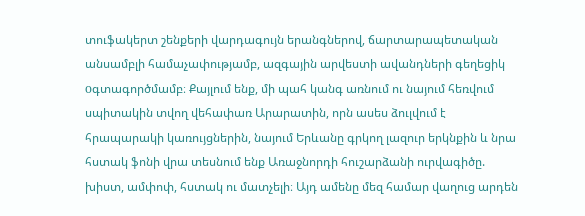տուֆակերտ շենքերի վարդագույն երանգներով, ճարտարապետական անսամբլի համաչափությամբ, ազգային արվեստի ավանդների գեղեցիկ оգտագործմամբ։ Քայլում ենք, մի պահ կանգ առնում ու նայում հեռվում սպիտակին տվող վեհափառ Արարատին, որն ասես ձուլվում է հրապարակի կառույցներին, նայում Երևանը գրկող լազուր երկնքին և նրա հստակ ֆոնի վրա տեսնում ենք Առաջնորդի հուշարձանի ուրվագիծը. խիստ, ամփոփ, հստակ ու մատչելի։ Այդ ամենը մեզ համար վաղուց արդեն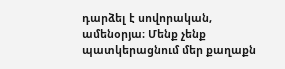դարձել է սովորական, ամենօրյա։ Մենք չենք պատկերացնում մեր քաղաքն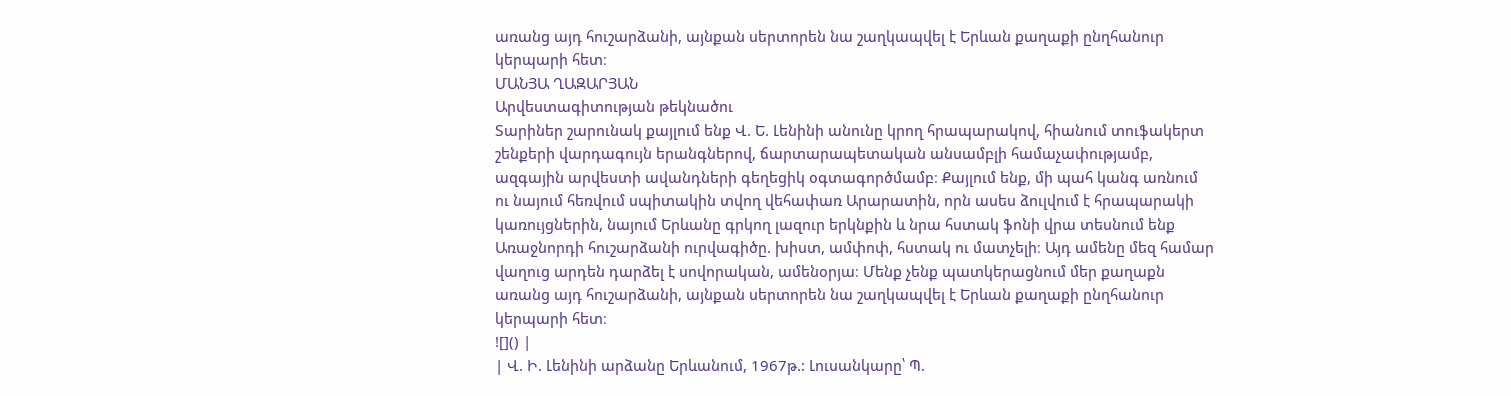առանց այդ հուշարձանի, այնքան սերտորեն նա շաղկապվել է Երևան քաղաքի ընղհանուր կերպարի հետ։
ՄԱՆՅԱ ՂԱԶԱՐՅԱՆ
Արվեստագիտության թեկնածու
Տարիներ շարունակ քայլում ենք Վ. Ե. Լենինի անունը կրող հրապարակով, հիանում տուֆակերտ շենքերի վարդագույն երանգներով, ճարտարապետական անսամբլի համաչափությամբ, ազգային արվեստի ավանդների գեղեցիկ оգտագործմամբ։ Քայլում ենք, մի պահ կանգ առնում ու նայում հեռվում սպիտակին տվող վեհափառ Արարատին, որն ասես ձուլվում է հրապարակի կառույցներին, նայում Երևանը գրկող լազուր երկնքին և նրա հստակ ֆոնի վրա տեսնում ենք Առաջնորդի հուշարձանի ուրվագիծը. խիստ, ամփոփ, հստակ ու մատչելի։ Այդ ամենը մեզ համար վաղուց արդեն դարձել է սովորական, ամենօրյա։ Մենք չենք պատկերացնում մեր քաղաքն առանց այդ հուշարձանի, այնքան սերտորեն նա շաղկապվել է Երևան քաղաքի ընղհանուր կերպարի հետ։
![]() |
| Վ. Ի. Լենինի արձանը Երևանում, 1967թ.: Լուսանկարը՝ Պ.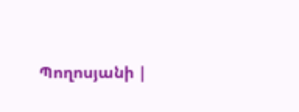Պողոսյանի |